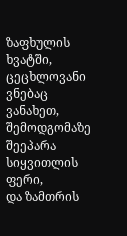ზაფხულის ხვატში, ცეცხლოვანი ვნებაც ვანახეთ,
შემოდგომაზე შეეპარა სიყვითლის ფერი,
და ზამთრის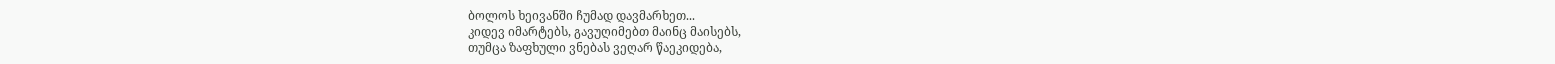ბოლოს ხეივანში ჩუმად დავმარხეთ...
კიდევ იმარტებს, გავუღიმებთ მაინც მაისებს,
თუმცა ზაფხული ვნებას ვეღარ წაეკიდება,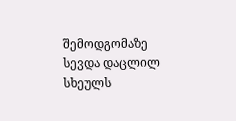შემოდგომაზე სევდა დაცლილ სხეულს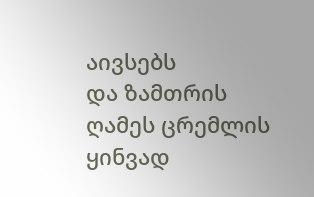აივსებს
და ზამთრის ღამეს ცრემლის ყინვად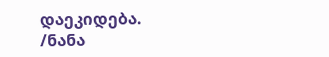დაეკიდება.
/ნანა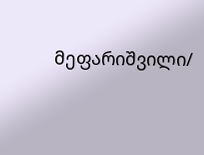მეფარიშვილი/